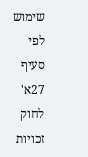שימוש לפי סעיף 27א' לחוק זכויות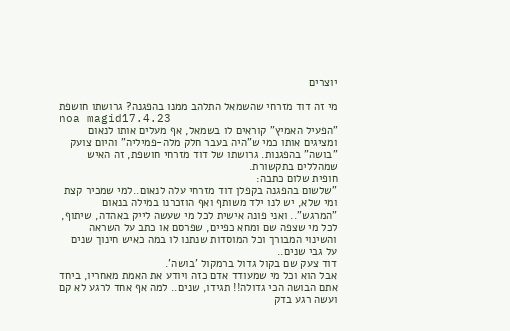יוצרים

מי זה דוד מזרחי שהשמאל התלהב ממנו בהפגנה? גרושתו חושפת
noa magid17.4.23
"הפעיל האמיץ" קוראים לו בשמאל, אף מעלים אותו לנאום ומציגים אותו כמי ש"היה בעבר חלק מלה-פמיליה" והיום צועק "בושה" בהפגנות. גרושתו של דוד מזרחי חושפת, זה האיש שמהללים בתקשורת.
חופית שלום כתבה:
"שלשום בהפגנה בקפלן דוד מזרחי עלה לנאום..למי שמכיר קצת ומי שלא, יש לנו ילד משותף ואף הוזכרנו במילה בנאום "המרגש".. ואני פונה אישית לכל מי שעשה לייק באהדה, שיתוף, לכל מי שצפה שם ומחא כפיים, שפרסם או כתב על השראה והשינוי המבורך וכל המוסדות שנתנו לו במה כאיש חינוך שנים על גבי שנים..
דוד צעק שם בקול גדול ברמקול 'בושה'.
אבל הוא וכל מי שמעודד אדם כזה ויודע את האמת מאחריו, ביחד אתם הבושה הכי גדולה!! תגידו, שנים.. למה אף אחד לרגע לא קם ועשה רגע בדק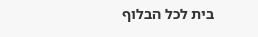בית לכל הבלוף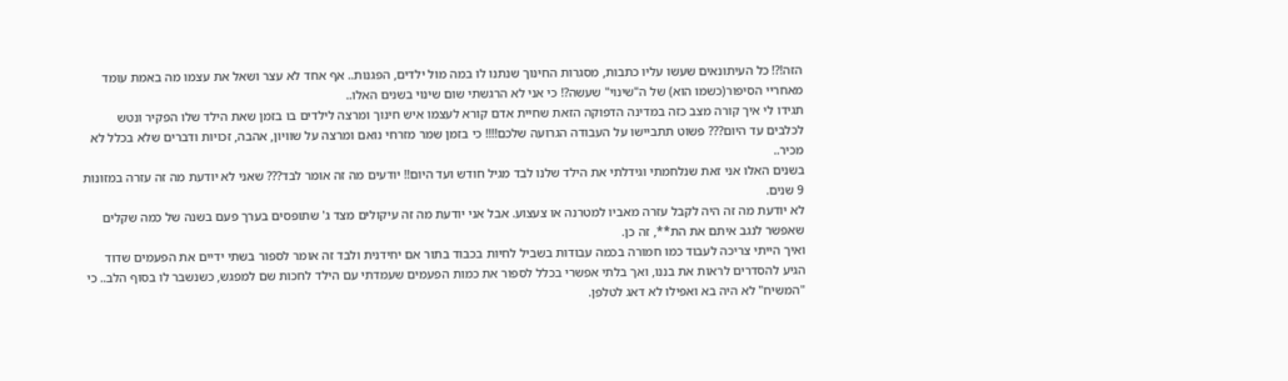הזה!?! כל העיתונאים שעשו עליו כתבות, מסגרות החינוך שנתנו לו במה מול ילדים, הפגנות.. אף אחד לא עצר ושאל את עצמו מה באמת עומד מאחריי הסיפור(כשמו הוא) של ה"שינוי" שעשה?! כי אני לא הרגשתי שום שינוי בשנים האלו..
תגידו לי איך קורה מצב כזה במדינה הדפוקה הזאת שחיית אדם קורא לעצמו איש חינוך ומרצה לילדים בו בזמן שאת הילד שלו הפקיר ונטש לכלבים עד היום??? פשוט תתביישו על העבודה הגרועה שלכם!!!! כי בזמן שמר מזרחי נואם ומרצה על שוויון, אהבה, זכויות ודברים שלא בכלל לא מכיר..
בשנים האלו אני זאת שנלחמתי וגידלתי את הילד שלנו לבד מגיל חודש ועד היום!! יודעים מה זה אומר לבד??? שאני לא יודעת מה זה עזרה במזונות 9 שנים.
לא יודעת מה זה היה לקבל עזרה מאביו למטרנה או צעצוע. אבל אני יודעת מה זה עיקולים מצד ג' שתופסים בערך פעם בשנה של כמה שקלים שאפשר לנגב איתם את הת**, זה כן.
ואיך הייתי צריכה לעבוד כמו חמורה בכמה עבודות בשביל לחיות בכבוד בתור אם יחידנית ולבד זה אומר לספור בשתי ידיים את הפעמים שדוד הגיע להסדרים לראות את בננו, ואך בלתי אפשרי בכלל לספור את כמות הפעמים שעמדתי עם הילד לחכות שם למפגש, כשנשבר לו בסוף הלב.. כי "המשיח" לא היה בא ואפילו לא דאג לטלפן.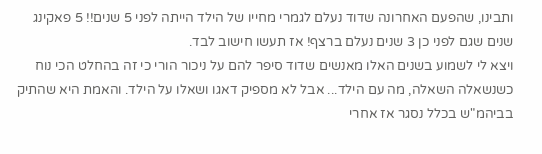ותבינו, שהפעם האחרונה שדוד נעלם לגמרי מחייו של הילד הייתה לפני 5 שנים!! 5 פאקינג שנים שגם לפני כן 3 שנים נעלם ברצף! אז תעשו חישוב לבד.
ויצא לי לשמוע בשנים האלו מאנשים שדוד סיפר להם על ניכור הורי כי זה בהחלט הכי נוח כשנשאלה השאלה, מה עם הילד... אבל לא מספיק דאגו ושאלו על הילד. והאמת היא שהתיק בביהמ"ש בכלל נסגר אז אחרי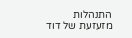התנהלות מזעזעת של דוד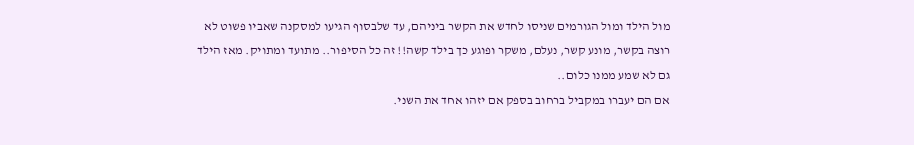מול הילד ומול הגורמים שניסו לחדש את הקשר ביניהם, עד שלבסוף הגיעו למסקנה שאביו פשוט לא רוצה בקשר, מונע קשר, נעלם, משקר ופוגע כך בילד קשה!! זה כל הסיפור.. מתועד ומתויק. מאז הילד גם לא שמע ממנו כלום..
אם הם יעברו במקביל ברחוב בספק אם יזהו אחד את השני.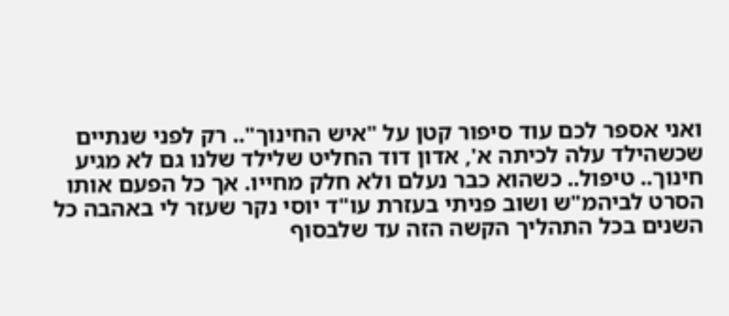ואני אספר לכם עוד סיפור קטן על "איש החינוך".. רק לפני שנתיים שכשהילד עלה לכיתה א', אדון דוד החליט שלילד שלנו גם לא מגיע חינוך.. טיפול.. כשהוא כבר נעלם ולא חלק מחייו. אך כל הפעם אותו הסרט לביהמ"ש ושוב פניתי בעזרת עו"ד יוסי נקר שעזר לי באהבה כל השנים בכל התהליך הקשה הזה עד שלבסוף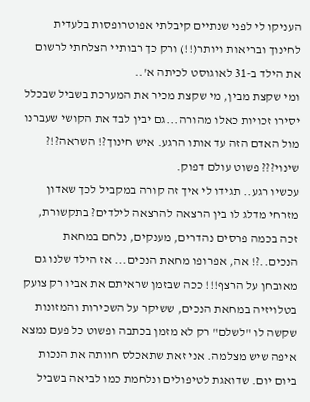העניקו לי לפני שנתיים קיבלתי אפוטרופסות בלעדית לחינוך ובריאות ויותר(!!) ורק כך רבותיי הצלחתי לרשום את הילד ב-31 לאוגוסט לכיתה א'..
ומי שקצת מבין, מי שקצת מכיר את המערכת בשביל שבכלל יסירו זכויות כאלו מהורה...גם יבין לבד את הקושי שעברנו מול האדם הזה עד אותו הרגע. איש חינוך?! השראה?!? שינוי??? פשוט עולם דפוק.
עכשיו רגע.. תגידו לי איך זה קורה במקביל לכך שאדון מזרחי מדלג לו בין הרצאה להרצאה לילדים? בתקשורת, זכה בכמה פרסים נהדרים, מענקים, נלחם במחאת הנכים..?! אה, אפרופו מחאת הנכים... אז הילד שלנו גם מאובחן על הרצף!!! ככה שבזמן שראיתם את אביו רק צועק בטלויזיה במחאת הנכים, ששיקר על השכירות והמזונות שקשה לו "לשלם" רק לא מזמן בכתבה ופשוט כל פעם נמצא איפה שיש מצלמה. אני זאת שתאכלס חוותה את הנכות ביום יום. שדואגת לטיפולים ונלחמת כמו לביאה בשביל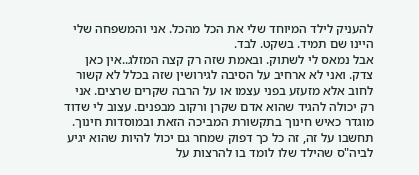להעניק לילד המיוחד שלי את הכל מהכל. אני והמשפחה שלי היינו שם תמיד. בשקט. לבד.
אבל נמאס לי לשתוק. ובאמת שזה רק קצה המזלג..אין כאן צדק. ואני לא ארחיב על הסיבה לגירושין שזה בכלל לא קשור לחוב אלא מזעזע בפני עצמו או על הרבה שקרים שרצים. אני רק יכולה להגיד שהוא אדם שקרן ורקוב מבפנים. עצוב לי שדוד מוגדר כאיש חינוך בתקשורת המביכה הזאת ובמוסדות חינוך.
תחשבו על זה, זה כל כך דפוק שמחר גם יכול להיות שהוא יגיע לביה"ס שהילד שלו לומד בו להרצות על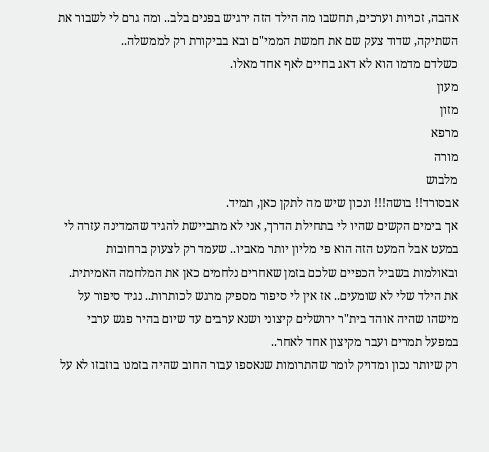אהבה, זכויות וערכים, תחשבו מה הילד הזה ירגיש בפנים בלב.. ומה גרם לי לשבור את השתיקה, שדוד צעק שם את חמשת הממי"ם ובא בביקורת רק לממשלה..
כשלדם מדמו הוא לא דאג בחיים לאף אחד מאלו.
מעון
מזון
מרפא
מורה
מלבוש
אבסורד!! בושה!!! ונכון שיש מה לתקן כאן, תמיד.
אך בימים הקשים שהיו לי בתחילת הדרך, אני לא מתביישת להגיד שהמדינה עזרה לי במעט אבל המעט הזה הוא פי מליון יותר מאביו.. שעמד רק לצעוק ברחובות ובאולמות בשביל הכפיים שלכם בזמן שאחרים נלחמים כאן את המלחמה האמיתית. את הילד שלי לא שומעים.. אז אין לי סיפור מספיק מרגש לכותרות.. נגיד סיפור על מישהו שהיה אוהד בית"ר ירושלים קיצוני ושנא ערבים עד שיום בהיר פגש ערבי במפעל תמרים ועבר מקיצון אחד לאחר..
רק שיותר נכון ומדויק לומר שהתרומות שנאספו עבור החוב שהיה בזמנו בוזבזו לא על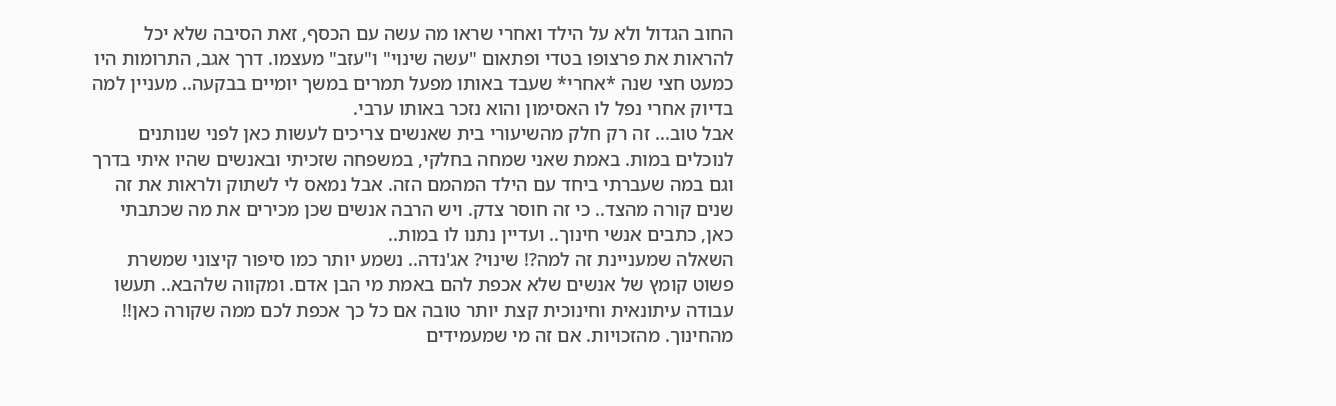החוב הגדול ולא על הילד ואחרי שראו מה עשה עם הכסף, זאת הסיבה שלא יכל להראות את פרצופו בטדי ופתאום "עשה שינוי" ו"עזב" מעצמו. דרך אגב, התרומות היו כמעט חצי שנה *אחרי* שעבד באותו מפעל תמרים במשך יומיים בבקעה.. מעניין למה בדיוק אחרי נפל לו האסימון והוא נזכר באותו ערבי.
אבל טוב... זה רק חלק מהשיעורי בית שאנשים צריכים לעשות כאן לפני שנותנים לנוכלים במות. באמת שאני שמחה בחלקי, במשפחה שזכיתי ובאנשים שהיו איתי בדרך וגם במה שעברתי ביחד עם הילד המהמם הזה. אבל נמאס לי לשתוק ולראות את זה שנים קורה מהצד.. כי זה חוסר צדק. ויש הרבה אנשים שכן מכירים את מה שכתבתי כאן, כתבים אנשי חינוך.. ועדיין נתנו לו במות..
השאלה שמעניינת זה למה?! שינוי? אג'נדה.. נשמע יותר כמו סיפור קיצוני שמשרת פשוט קומץ של אנשים שלא אכפת להם באמת מי הבן אדם. ומקווה שלהבא.. תעשו עבודה עיתונאית וחינוכית קצת יותר טובה אם כל כך אכפת לכם ממה שקורה כאן!! מהחינוך. מהזכויות. אם זה מי שמעמידים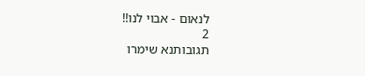לנאום - אבוי לנו!!
2
תגובותנא שימרו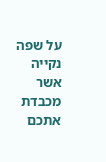על שפה נקייה אשר מכבדת אתכם